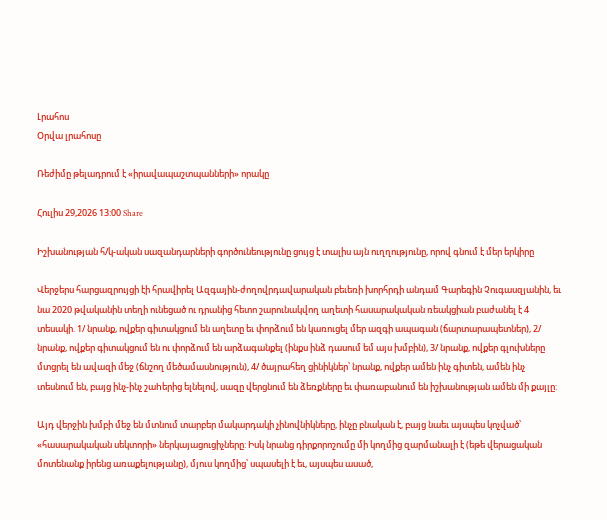Լրահոս
Օրվա լրահոսը

Ռեժիմը թելադրում է «իրավապաշտպանների» որակը

Հուլիս 29,2026 13:00 Share

Իշխանության հ/կ-ական սազանդարների գործունեությունը ցույց է տալիս այն ուղղությունը, որով գնում է մեր երկիրը

Վերջերս հարցազրույցի էի հրավիրել Ազգային-ժողովրդավարական բեւեռի խորհրդի անդամ Գարեգին Չուգասզյանին, եւ նա 2020 թվականին տեղի ունեցած ու դրանից հետո շարունակվող աղետի հասարակական ռեակցիան բաժանել է 4 տեսակի. 1/ նրանք, ովքեր գիտակցում են աղետը եւ փորձում են կառուցել մեր ազգի ապագան (ճարտարապետներ), 2/ նրանք, ովքեր գիտակցում են ու փորձում են արձագանքել (ինքս ինձ դասում եմ այս խմբին), 3/ նրանք, ովքեր գլուխները մտցրել են ավազի մեջ (ճնշող մեծամասնություն), 4/ ծայրահեղ ցինիկներ՝ նրանք, ովքեր ամեն ինչ գիտեն, ամեն ինչ տեսնում են, բայց ինչ-ինչ շաhերից ելնելով, սազը վերցնում են ձեռքները եւ փառաբանում են իշխանության ամեն մի քայլը:

Այդ վերջին խմբի մեջ են մտնում տարբեր մակարդակի չինովնիկները, ինչը բնական է, բայց նաեւ այսպես կոչված՝ «հասարակական սեկտորի» ներկայացուցիչները: Իսկ նրանց դիրքորոշումը մի կողմից զարմանալի է (եթե վերացական մոտենանք իրենց առաքելությանը), մյուս կողմից՝ սպասելի է եւ, այսպես ասած,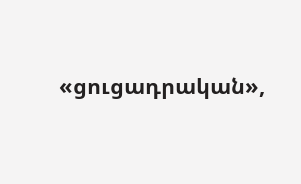«ցուցադրական»,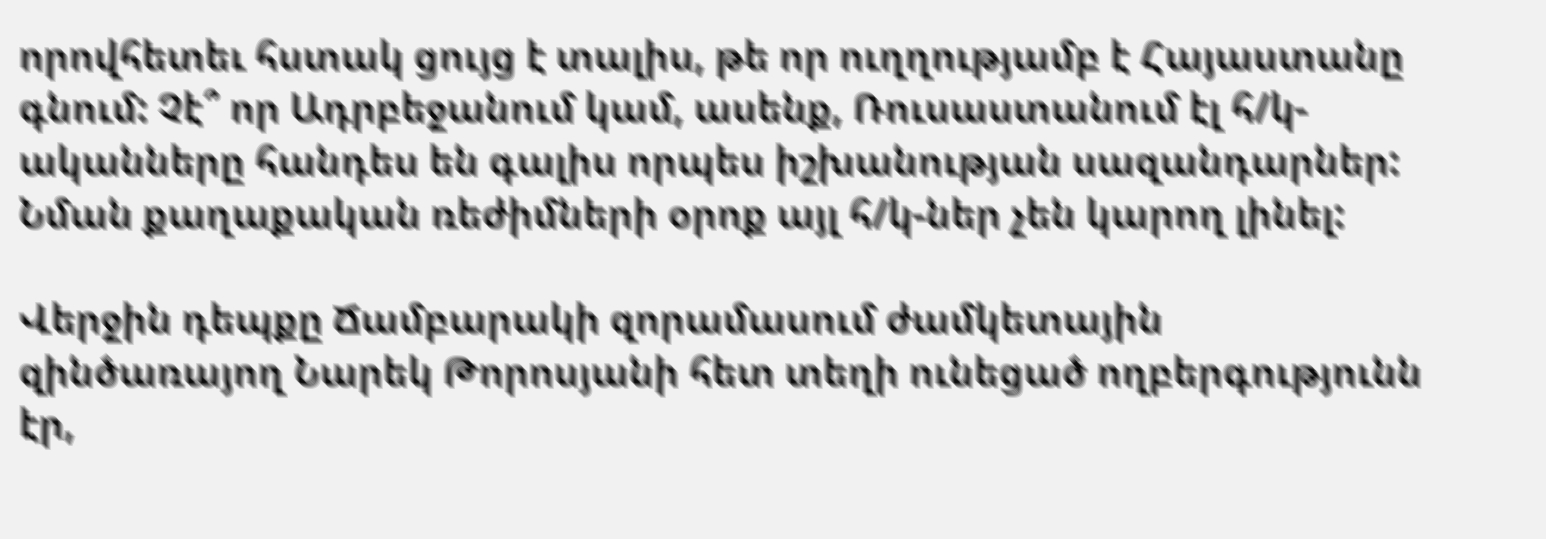որովհետեւ հստակ ցույց է տալիս, թե որ ուղղությամբ է Հայաստանը գնում: Չէ՞ որ Ադրբեջանում կամ, ասենք, Ռուսաստանում էլ հ/կ-ականները հանդես են գալիս որպես իշխանության սազանդարներ: Նման քաղաքական ռեժիմների օրոք այլ հ/կ-ներ չեն կարող լինել:

Վերջին դեպքը Ճամբարակի զորամասում ժամկետային զինծառայող Նարեկ Թորոսյանի հետ տեղի ունեցած ողբերգությունն էր,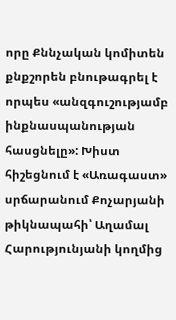որը Քննչական կոմիտեն քնքշորեն բնութագրել է որպես «անզգուշությամբ ինքնասպանության հասցնելը»: Խիստ հիշեցնում է «Առագաստ» սրճարանում Քոչարյանի թիկնապահի՝ Աղամալ Հարությունյանի կողմից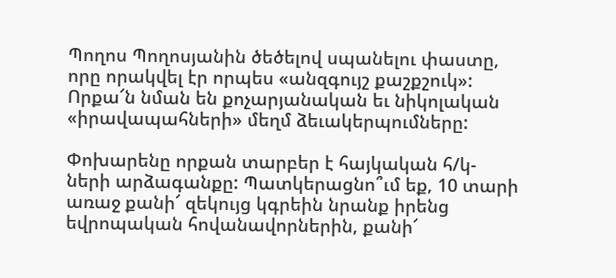Պողոս Պողոսյանին ծեծելով սպանելու փաստը, որը որակվել էր որպես «անզգույշ քաշքշուկ»: Որքա՜ն նման են քոչարյանական եւ նիկոլական «իրավապահների» մեղմ ձեւակերպումները:

Փոխարենը որքան տարբեր է հայկական հ/կ-ների արձագանքը: Պատկերացնո՞ւմ եք, 10 տարի առաջ քանի՜ զեկույց կգրեին նրանք իրենց եվրոպական հովանավորներին, քանի՜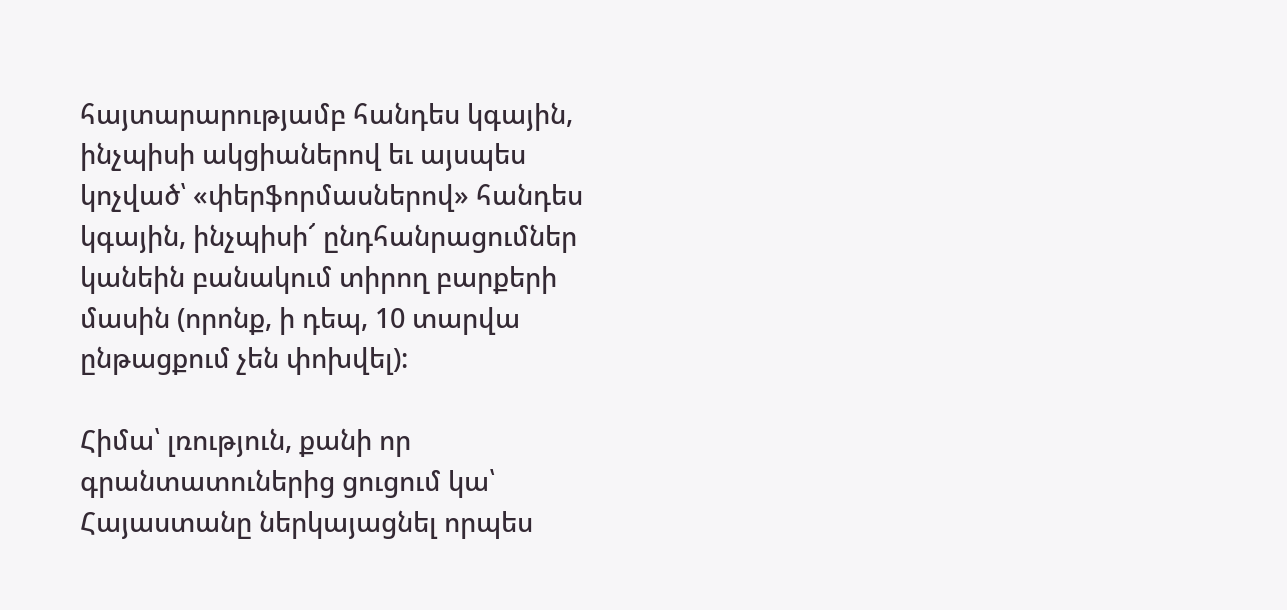հայտարարությամբ հանդես կգային, ինչպիսի ակցիաներով եւ այսպես կոչված՝ «փերֆորմասներով» հանդես կգային, ինչպիսի՜ ընդհանրացումներ կանեին բանակում տիրող բարքերի մասին (որոնք, ի դեպ, 10 տարվա ընթացքում չեն փոխվել):

Հիմա՝ լռություն, քանի որ գրանտատուներից ցուցում կա՝ Հայաստանը ներկայացնել որպես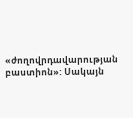«ժողովրդավարության բաստիոն»: Սակայն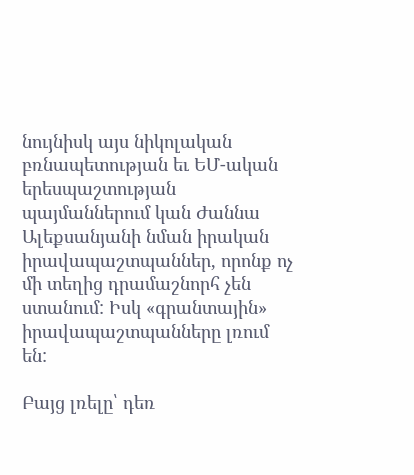նույնիսկ այս նիկոլական բռնապետության եւ ԵՄ-ական երեսպաշտության պայմաններում կան Ժաննա Ալեքսանյանի նման իրական իրավապաշտպաններ, որոնք ոչ մի տեղից դրամաշնորհ չեն ստանում: Իսկ «գրանտային» իրավապաշտպանները լռում են:

Բայց լռելը՝ դեռ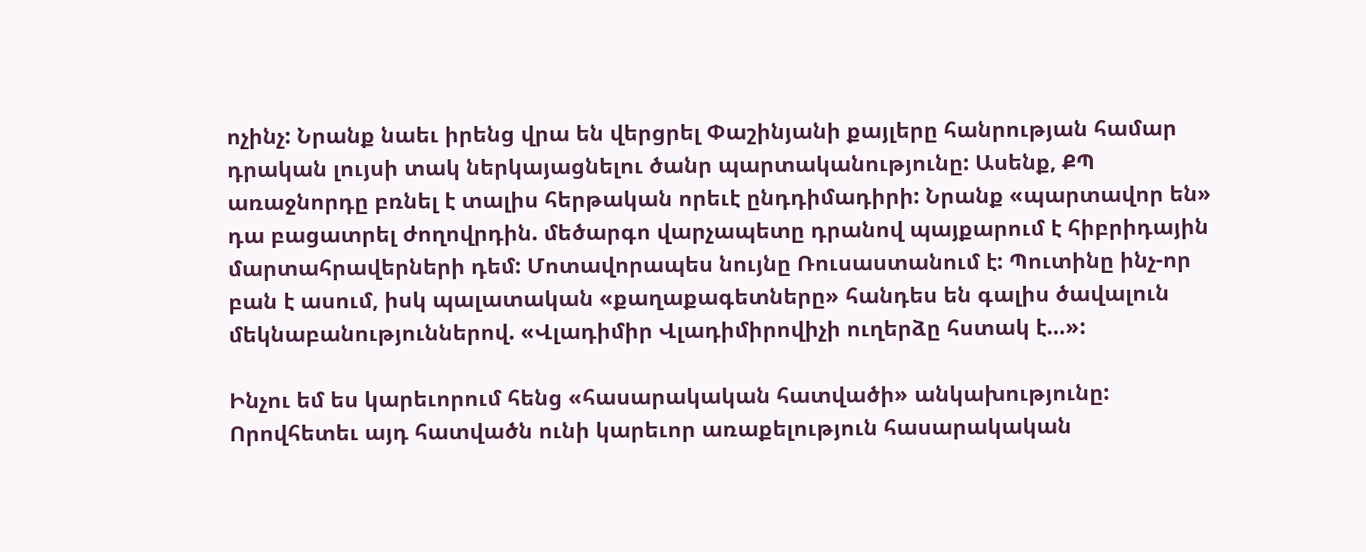ոչինչ: Նրանք նաեւ իրենց վրա են վերցրել Փաշինյանի քայլերը հանրության համար դրական լույսի տակ ներկայացնելու ծանր պարտականությունը: Ասենք, ՔՊ առաջնորդը բռնել է տալիս հերթական որեւէ ընդդիմադիրի: Նրանք «պարտավոր են» դա բացատրել ժողովրդին. մեծարգո վարչապետը դրանով պայքարում է հիբրիդային մարտահրավերների դեմ: Մոտավորապես նույնը Ռուսաստանում է: Պուտինը ինչ-որ բան է ասում, իսկ պալատական «քաղաքագետները» հանդես են գալիս ծավալուն մեկնաբանություններով. «Վլադիմիր Վլադիմիրովիչի ուղերձը հստակ է…»:

Ինչու եմ ես կարեւորում հենց «հասարակական հատվածի» անկախությունը: Որովհետեւ այդ հատվածն ունի կարեւոր առաքելություն հասարակական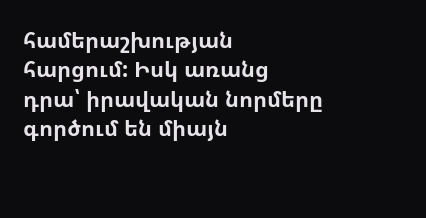համերաշխության հարցում: Իսկ առանց դրա՝ իրավական նորմերը գործում են միայն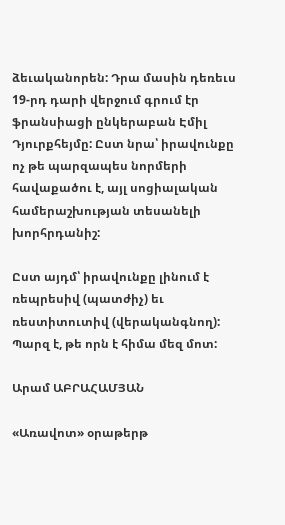ձեւականորեն: Դրա մասին դեռեւս 19-րդ դարի վերջում գրում էր ֆրանսիացի ընկերաբան Էմիլ Դյուրքհեյմը: Ըստ նրա՝ իրավունքը ոչ թե պարզապես նորմերի հավաքածու է, այլ սոցիալական համերաշխության տեսանելի խորհրդանիշ:

Ըստ այդմ՝ իրավունքը լինում է ռեպրեսիվ (պատժիչ) եւ ռեստիտուտիվ (վերականգնող): Պարզ է, թե որն է հիմա մեզ մոտ:

Արամ ԱԲՐԱՀԱՄՅԱՆ

«Առավոտ» օրաթերթ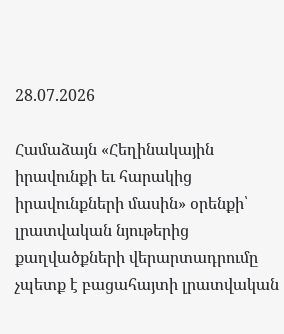28.07.2026

Համաձայն «Հեղինակային իրավունքի եւ հարակից իրավունքների մասին» օրենքի՝ լրատվական նյութերից քաղվածքների վերարտադրումը չպետք է բացահայտի լրատվական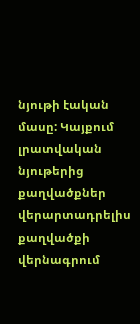նյութի էական մասը: Կայքում լրատվական նյութերից քաղվածքներ վերարտադրելիս քաղվածքի վերնագրում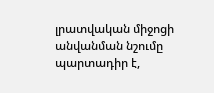լրատվական միջոցի անվանման նշումը պարտադիր է,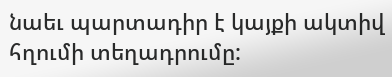նաեւ պարտադիր է կայքի ակտիվ հղումի տեղադրումը: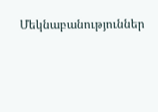Մեկնաբանություններ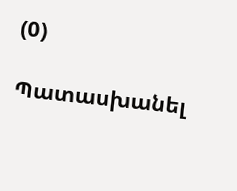(0)

Պատասխանել